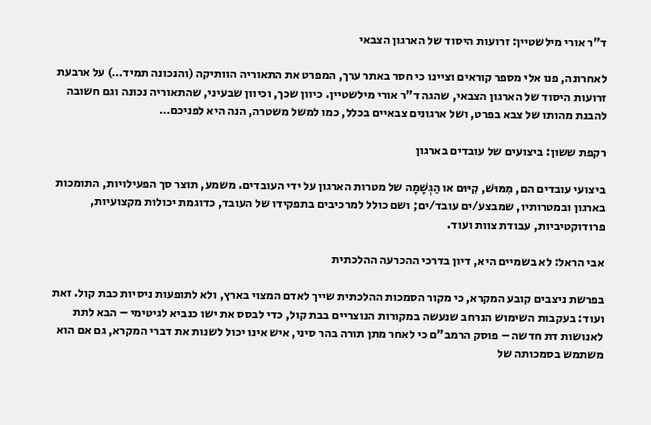ד"ר אורי מילשטיין: זרועות היסוד של הארגון הצבאי

לאחרונה, פנו אלי מספר קוראים וציינו כי חסר באתר ערך, המפרט את התאוריה הוותיקה (והנכונה תמיד…) על ארבעת זרועות היסוד של הארגון הצבאי, שהגה ד"ר אורי מילשטיין. כיוון שכך, וכיוון שבעיני, שהתאוריה נכונה וגם חשובה להבנת מהותו של צבא בפרט, ושל ארגונים צבאיים בכלל, כמו למשל משטרה, הנה היא לפניכם…

רקפת ששון: ביצועים של עובדים בארגון

ביצועי עובדים הם, מִמּוּשׁ, קִיּוּם או הַגְשָׁמָה של מטרות הארגון על ידי העובדים. משמע, תוצר סך הפעילויות, התומכות בארגון ובמטרותיו, שמבצע/ים עובד/ים; ושם כולל למרכיבים בתפקידו של העובד, כדוגמת יכולות מקצועיות, פרודוקטיביות, עבודת צוות ועוד.

אבי הראל: לא בשמיים היא, דיון בדרכי ההכרעה ההלכתית

בפרשת ניצבים קובע המקרא, כי מקור הסמכות ההלכתית שייך לאדם המצוי בארץ, ולא לתופעות ניסיות כבת קול. זאת ועוד: בעקבות השימוש הנרחב שנעשה במקורות הנוצריים בבת קול, כדי לבסס את ישו כנביא לגיטימי – הבא לתת לאנושות דת חדשה – פוסק הרמב"ם כי לאחר מתן תורה בהר סיני, איש אינו יכול לשנות את דברי המקרא, גם אם הוא משתמש בסמכותה של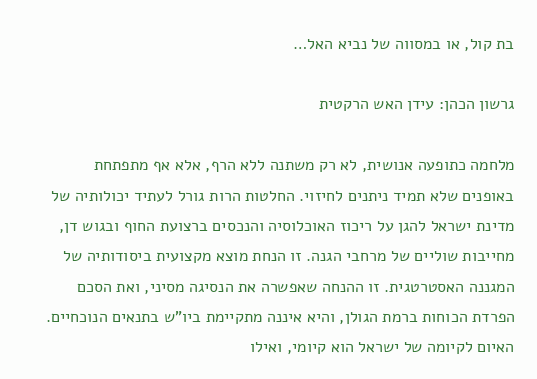בת קול, או במסווה של נביא האל…

גרשון הכהן: עידן האש הרקטית

מלחמה כתופעה אנושית, לא רק משתנה ללא הרף, אלא אף מתפתחת באופנים שלא תמיד ניתנים לחיזוי. החלטות הרות גורל לעתיד יכולותיה של מדינת ישראל להגן על ריכוז האוכלוסיה והנכסים ברצועת החוף ובגוש דן, מחייבות שוליים של מרחבי הגנה. זו הנחת מוצא מקצועית ביסודותיה של המגננה האסטרטגית. זו ההנחה שאפשרה את הנסיגה מסיני, ואת הסכם הפרדת הכוחות ברמת הגולן, והיא איננה מתקיימת ביו"ש בתנאים הנוכחיים. האיום לקיומה של ישראל הוא קיומי, ואילו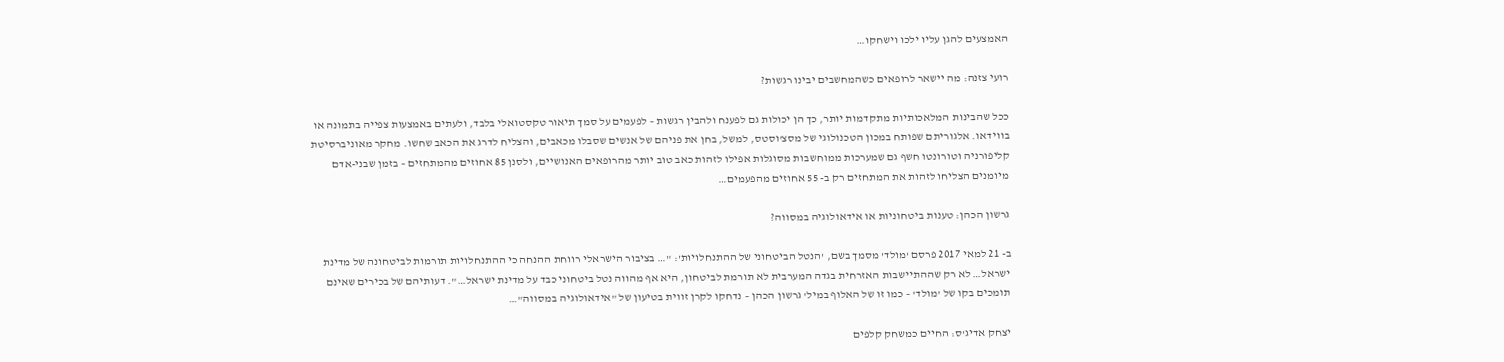האמצעים להגן עליו ילכו וישחקו…

רועי צזנה: מה יישאר לרופאים כשהמחשבים יבינו רגשות?

ככל שהבינות המלאכותיות מתקדמות יותר, כך הן יכולות גם לפענח ולהבין רגשות – לפעמים על סמך תיאור טקסטואלי בלבד, ולעתים באמצעות צפייה בתמונה או בווידאו. אלגוריתם שפותח במכון הטכנולוגי של מסצ'וסטס, למשל, בחן את פניהם של אנשים שסבלו מכאבים, והצליח לדרג את הכאב שחשו. מחקר מאוניברסיטת קליפורניה וטורונטו חשף גם שמערכות ממוחשבות מסוגלות אפילו לזהות כאב טוב יותר מהרופאים האנושיים, ולסנן 85 אחוזים מהמתחזים – בזמן שבני-אדם מיומנים הצליחו לזהות את המתחזים רק ב- 55 אחוזים מהפעמים…

גרשון הכהן: טענות ביטחוניות או אידאולוגיה במסווה?

ב- 21 למאי 2017 פרסם 'מולד' מסמך בשם, 'הנטל הביטחוני של ההתנחלויות': "… בציבור הישראלי רווחת ההנחה כי ההתנחלויות תורמות לביטחונה של מדינת ישראל… לא רק שההתיישבות האזרחית בגדה המערבית לא תורמת לביטחון, היא אף מהווה נטל ביטחוני כבד על מדינת ישראל…". דעותיהם של בכירים שאינם תומכים בקו של 'מולד' – כמו זו של האלוף במיל' גרשון הכהן – נדחקו לקרן זווית בטיעון של "אידאולוגיה במסווה"…

יצחק אדיג'ס: החיים כמשחק קלפים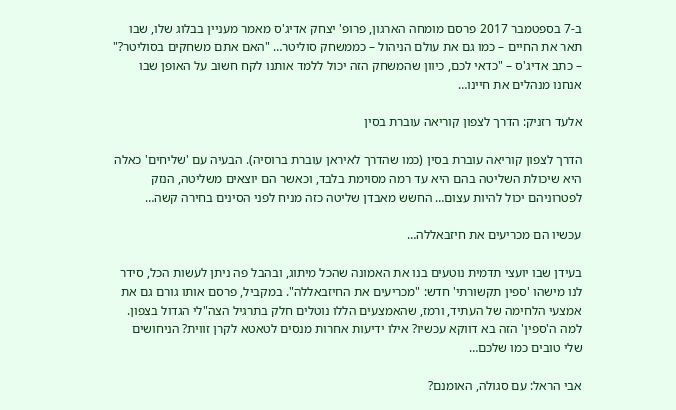ב-7 בספטמבר 2017 פרסם מומחה הארגון, פרופ' יצחק אדיג'ס מאמר מעניין בבלוג שלו, שבו תאר את החיים – כמו גם את עולם הניהול – כממשחק סוליטר… "האם אתם משחקים בסוליטר?" – כתב אדיג'ס – "כדאי לכם, כיוון שהמשחק הזה יכול ללמד אותנו לקח חשוב על האופן שבו אנחנו מנהלים את חיינו…

אלעד רזניק: הדרך לצפון קוריאה עוברת בסין

הדרך לצפון קוריאה עוברת בסין (כמו שהדרך לאיראן עוברת ברוסיה). הבעיה עם 'שליחים' כאלה היא שיכולת השליטה בהם היא עד רמה מסוימת בלבד, וכאשר הם יוצאים משליטה, הנזק לפטרוניהם יכול להיות עצום… החשש מאבדן שליטה כזה מניח לפני הסינים בחירה קשה…

עכשיו הם מכריעים את חיזבאללה…

בעידן שבו יועצי תדמית נוטעים בנו את האמונה שהכל מיתוג, ובהבל פה ניתן לעשות הכל, סידר לנו מישהו 'ספין תקשורתי' חדש: "מכריעים את החיזבאללה". במקביל, פרסם אותו גורם גם את אמצעי הלחימה של העתיד, ורמז, שהאמצעים הללו נוטלים חלק בתרגיל הצה"לי הגדול בצפון. למה ה'ספין' הזה בא דווקא עכשיו? אילו ידיעות אחרות מנסים לטאטא לקרן זווית? הניחושים שלי טובים כמו שלכם…

אבי הראל: עם סגולה, האומנם?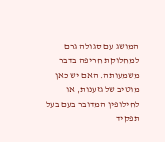המושג עם סגולה גרם למחלוקת חריפה בדבר משמעותה. האם יש כאן מוטיב של גזענות, או לחילופין המדובר בעם בעל תפקיד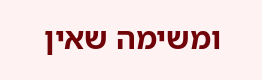ומשימה שאין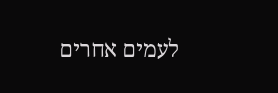לעמים אחרים